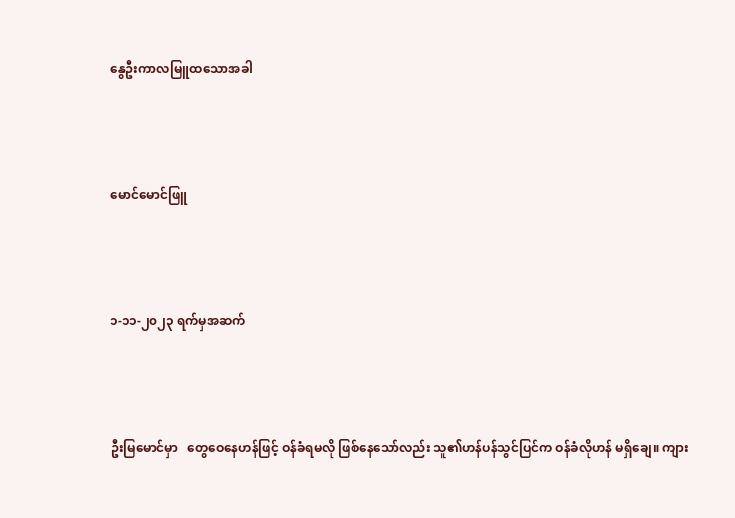နွေဦးကာလမြူထသောအခါ



မောင်မောင်ဖြူ



၁-၁၁-၂၀၂၃ ရက်မှအဆက်



ဦးမြမောင်မှာ   တွေဝေနေဟန်ဖြင့် ဝန်ခံရမလို ဖြစ်နေသော်လည်း သူ၏ဟန်ပန်သွင်ပြင်က ဝန်ခံလိုဟန် မရှိချေ။ ကျား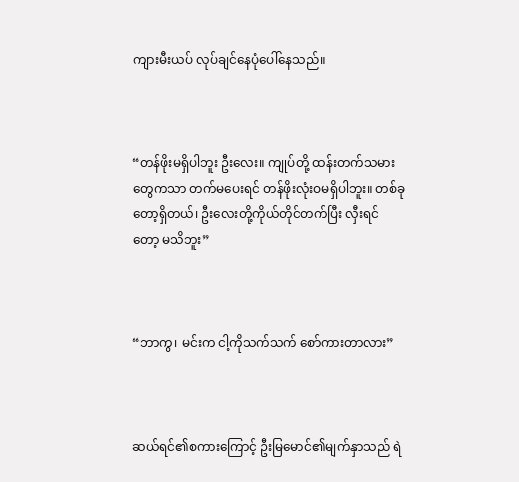ကျားမီးယပ် လုပ်ချင်နေပုံပေါ်နေသည်။



“တန်ဖိုးမရှိပါဘူး ဦးလေး။ ကျုပ်တို့ ထန်းတက်သမားတွေကသာ တက်မပေးရင် တန်ဖိုးလုံးဝမရှိပါဘူး။ တစ်ခု တော့ရှိတယ်၊ ဦးလေးတို့ကိုယ်တိုင်တက်ပြီး လှီးရင်တော့ မသိဘူး”



“ဘာကွ၊ မင်းက ငါ့ကိုသက်သက် စော်ကားတာလား”



ဆယ်ရင်၏စကားကြောင့် ဦးမြမောင်၏မျက်နှာသည် ရဲ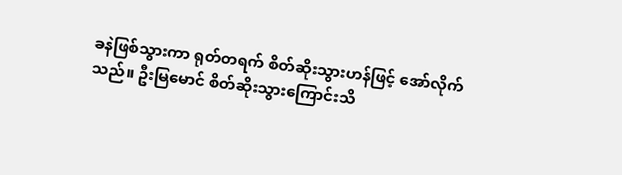ခနဲဖြစ်သွားကာ ရုတ်တရက် စိတ်ဆိုးသွားဟန်ဖြင့် အော်လိုက်သည်။ ဦးမြမောင် စိတ်ဆိုးသွားကြောင်းသိ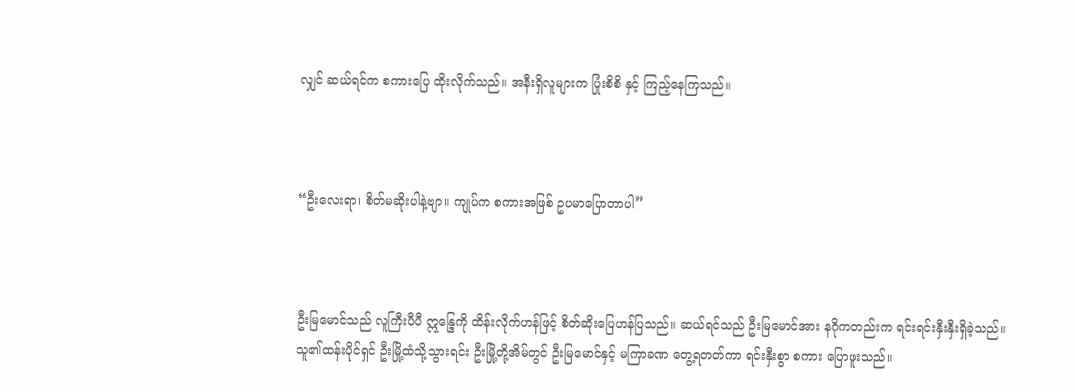လျှင် ဆယ်ရင်က စကားပြေ ထိုးလိုက်သည်။ အနီးရှိလူများက ပြုံးစိစိ နှင့် ကြည့်နေကြသည်။



“ဦးလေးရာ၊ စိတ်မဆိုးပါနဲ့ဗျာ။ ကျုပ်က စကားအဖြစ် ဥပမာပြောတာပါ”



ဦးမြမောင်သည် လူကြီးပီပီ ဣန္ဒြေကို ထိန်းလိုက်ဟန်ဖြင့် စိတ်ဆိုးပြေဟန်ပြသည်။ ဆယ်ရင်သည် ဦးမြမောင်အား နဂိုကတည်းက ရင်းရင်းနှီးနှီးရှိခဲ့သည်။ သူ၏ထန်းပိုင်ရှင် ဦးမြို့ထံသို့သွားရင်း ဦးမြို့တို့အိမ်တွင် ဦးမြမောင်နှင့် မကြာခဏ တွေ့ရတတ်ကာ ရင်းနှီးစွာ စကား ပြောဖူးသည်။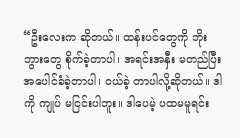“ဦးလေးက ဆိုတယ်။ ထန်းပင်တွေကို ဘိုးဘွားတွေ စိုက်ခဲ့တာပါ၊ အရင်းအနှီး မတည်ပြီး အပေါင်ခံခဲ့တာပါ၊ ဝယ်ခဲ့ တာပါလို့ဆိုတယ်။ ဒါကို ကျုပ် မငြင်းပါဘူး။ ဒါပေမဲ့ ပထမမူရင်း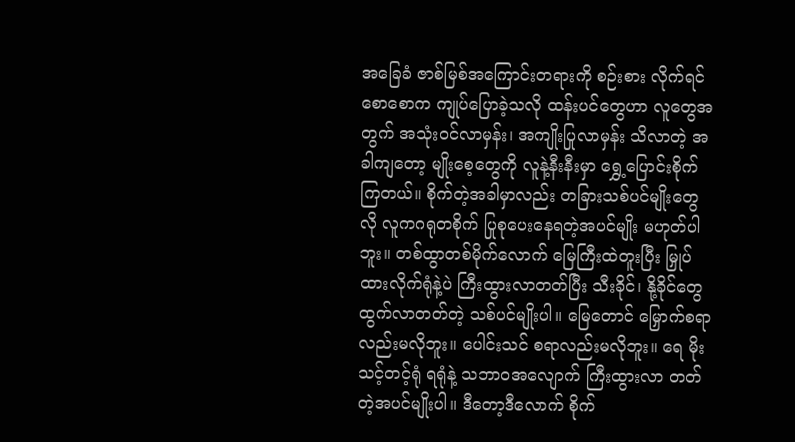အခြေခံ ဇာစ်မြစ်အကြောင်းတရားကို စဉ်းစား လိုက်ရင် စောစောက ကျုပ်ပြောခဲ့သလို ထန်းပင်တွေဟာ လူတွေအတွက် အသုံးဝင်လာမှန်း၊ အကျိုးပြုလာမှန်း သိလာတဲ့ အခါကျတော့ မျိုးစေ့တွေကို လူနဲ့နီးနီးမှာ ရွှေ့ပြောင်းစိုက်ကြတယ်။ စိုက်တဲ့အခါမှာလည်း တခြားသစ်ပင်မျိုးတွေလို လူကဂရုတစိုက် ပြုစုပေးနေရတဲ့အပင်မျိုး မဟုတ်ပါဘူး။ တစ်ထွာတစ်မိုက်လောက် မြေကြီးထဲတူးပြီး မြှုပ်ထားလိုက်ရုံနဲ့ပဲ ကြီးထွားလာတတ်ပြီး သီးခိုင်၊ နို့ခိုင်တွေ ထွက်လာတတ်တဲ့ သစ်ပင်မျိုးပါ။ မြေတောင် မြှောက်စရာလည်းမလိုဘူး။ ပေါင်းသင် စရာလည်းမလိုဘူး။ ရေ မိုး သင့်တင့်ရုံ ရရုံနဲ့ သဘာဝအလျောက် ကြီးထွားလာ တတ်တဲ့အပင်မျိုးပါ။ ဒီတော့ဒီလောက် စိုက်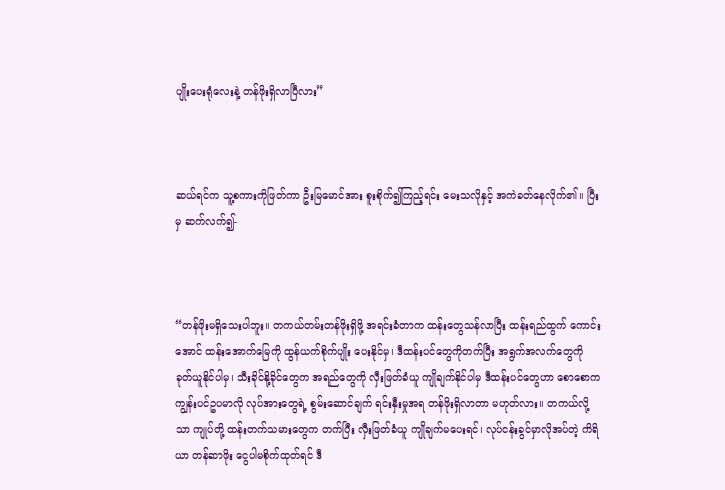ပျိုးပေးရုံလေးနဲ့ တန်ဖိုးရှိလာပြီလား”



ဆယ်ရင်က သူ့စကားကိုဖြတ်ကာ ဦးမြမောင်အား စူးစိုက်၍ကြည့်ရင်း မေးသလိုနှင့် အကဲခတ်နေလိုက်၏။ ပြီးမှ ဆက်လက်၍-



“တန်ဖိုးမရှိသေးပါဘူး။ တကယ်တမ်းတန်ဖိုးရှိဖို့ အရင်းခံတာက ထန်းတွေသန်လာပြီး ထန်းရည်ထွက် ကောင်းအောင် ထန်းအောက်မြေကို ထွန်ယက်စိုက်ပျိုး ပေးနိုင်မှ၊ ဒီထန်းပင်တွေကိုတက်ပြီး အရွက်အလက်တွေကို ခုတ်ယူနိုင်ပါမှ၊ သီးခိုင်နို့ခိုင်တွေက အရည်တွေကို လှီးဖြတ်ခံယူ ကျိုချက်နိုင်ပါမှ ဒီထန်းပင်တွေဟာ စောစောက ကျွန်းပင်ဥပမာလို လုပ်အားတွေရဲ့ စွမ်းဆောင်ချက် ရင်းနှီးမှုအရ တန်ဖိုးရှိလာတာ မဟုတ်လား။ တကယ်လို့သာ ကျုပ်တို့ ထန်းတက်သမားတွေက တက်ပြီး လှီးဖြတ်ခံယူ ကျိုချက်မပေးရင်၊ လုပ်ငန်းခွင်မှာလိုအပ်တဲ့ ကိရိယာ တန်ဆာဖိုး ငွေပါမစိုက်ထုတ်ရင် ဒီ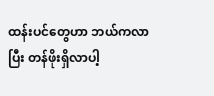ထန်းပင်တွေဟာ ဘယ်ကလာပြီး တန်ဖိုးရှိလာပါ့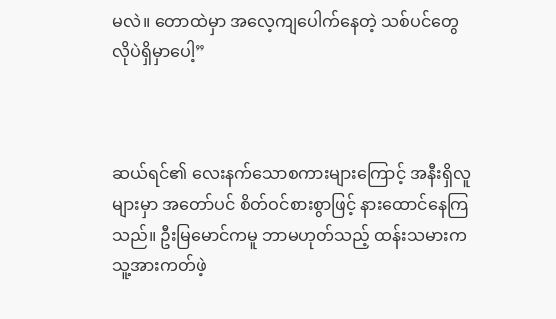မလဲ။ တောထဲမှာ အလေ့ကျပေါက်နေတဲ့ သစ်ပင်တွေလိုပဲရှိမှာပေါ့”



ဆယ်ရင်၏ လေးနက်သောစကားများကြောင့် အနီးရှိလူများမှာ အတော်ပင် စိတ်ဝင်စားစွာဖြင့် နားထောင်နေကြသည်။ ဦးမြမောင်ကမူ ဘာမဟုတ်သည့် ထန်းသမားက သူ့အားကတ်ဖဲ့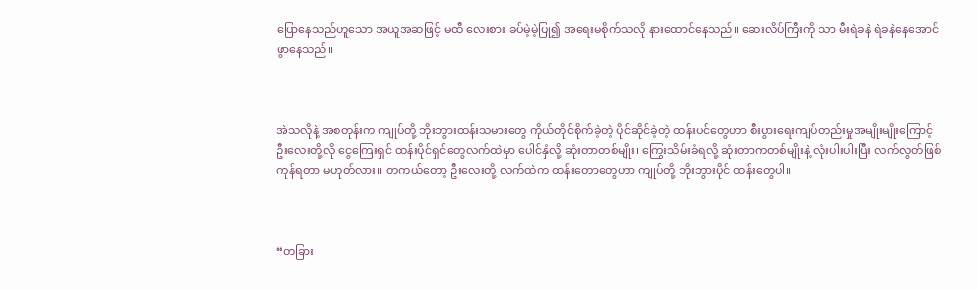ပြောနေသည်ဟူသော အယူအဆဖြင့် မထီ လေးစား ခပ်မဲ့မဲ့ပြု၍ အရေးမစိုက်သလို နားထောင်နေသည်။ ဆေးလိပ်ကြီးကို သာ မီးရဲခနဲ ရဲခနဲနေအောင် ဖွာနေသည်။



အဲသလိုနဲ့ အစတုန်းက ကျုပ်တို့ ဘိုးဘွားထန်းသမားတွေ ကိုယ်တိုင်စိုက်ခဲ့တဲ့ ပိုင်ဆိုင်ခဲ့တဲ့ ထန်းပင်တွေဟာ စီးပွားရေးကျပ်တည်းမှုအမျိုးမျိုးကြောင့် ဦးလေးတို့လို ငွေကြေးရှင် ထန်းပိုင်ရှင်တွေလက်ထဲမှာ ပေါင်နှံလို့ ဆုံးတာတစ်မျိုး၊ ကြွေးသိမ်းခံရလို့ ဆုံးတာကတစ်မျိုးနဲ့ လုံးပါးပါးပြီး လက်လွတ်ဖြစ်ကုန်ရတာ မဟုတ်လား။ တကယ်တော့ ဦးလေးတို့ လက်ထဲက ထန်းတောတွေဟာ ကျုပ်တို့ ဘိုးဘွားပိုင် ထန်းတွေပါ။



“တခြား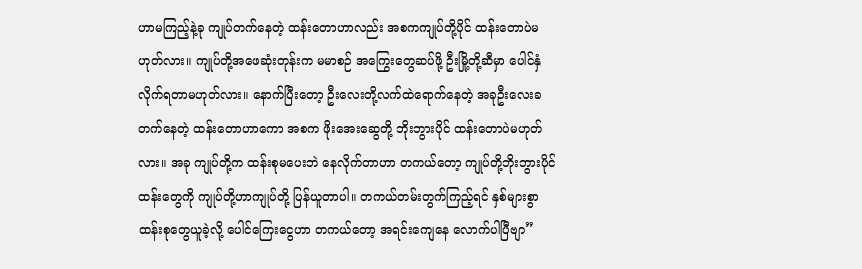ဟာမကြည့်နဲ့ခု ကျုပ်တက်နေတဲ့ ထန်းတောဟာလည်း အစကကျုပ်တို့ပိုင် ထန်းတောပဲမဟုတ်လား။ ကျုပ်တို့အဖေဆုံးတုန်းက မမာစဉ် အကြွေးတွေဆပ်ဖို့ ဦးမြို့တို့ဆီမှာ ပေါင်နှံလိုက်ရတာမဟုတ်လား။ နောက်ပြီးတော့ ဦးလေးတို့လက်ထဲရောက်နေတဲ့ အခုဦးလေးခတက်နေတဲ့ ထန်းတောဟာကော အစက ဖိုးအေးဆွေတို့ ဘိုးဘွားပိုင် ထန်းတောပဲမဟုတ်လား။ အခု ကျုပ်တို့က ထန်းစုမပေးဘဲ နေလိုက်တာဟာ တကယ်တော့ ကျုပ်တို့ဘိုးဘွားပိုင် ထန်းတွေကို ကျုပ်တို့ဟာကျုပ်တို့ ပြန်ယူတာပါ။ တကယ်တမ်းတွက်ကြည့်ရင် နှစ်များစွာ ထန်းစုတွေယူခဲ့လို့ ပေါင်ကြေးငွေဟာ တကယ်တော့ အရင်းကျေနေ လောက်ပါပြီဗျာ”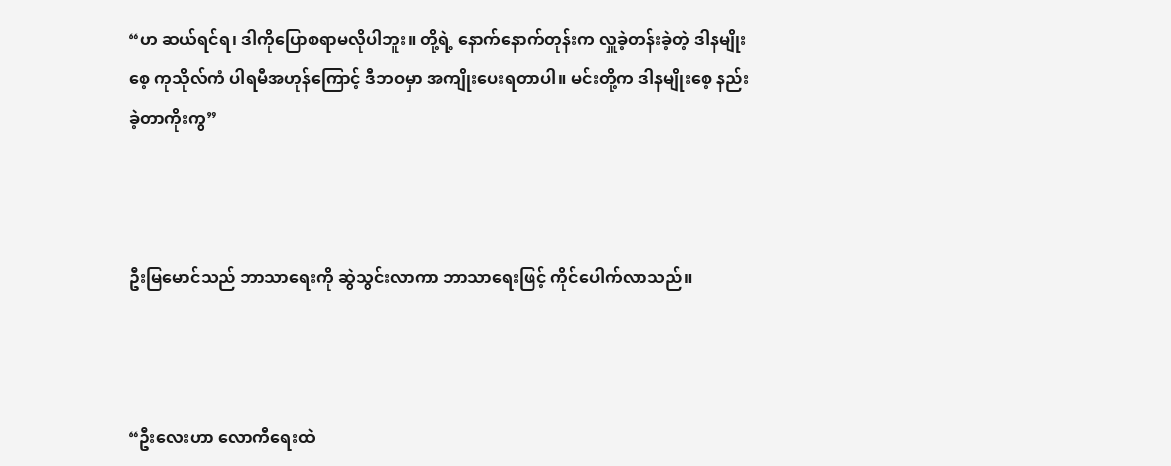“ဟ ဆယ်ရင်ရ၊ ဒါကိုပြောစရာမလိုပါဘူး။ တို့ရဲ့ နောက်နောက်တုန်းက လှူခဲ့တန်းခဲ့တဲ့ ဒါနမျိုးစေ့ ကုသိုလ်ကံ ပါရမီအဟုန်ကြောင့် ဒီဘဝမှာ အကျိုးပေးရတာပါ။ မင်းတို့က ဒါနမျိုးစေ့ နည်းခဲ့တာကိုးကွ”



ဦးမြမောင်သည် ဘာသာရေးကို ဆွဲသွင်းလာကာ ဘာသာရေးဖြင့် ကိုင်ပေါက်လာသည်။



“ဦးလေးဟာ လောကီရေးထဲ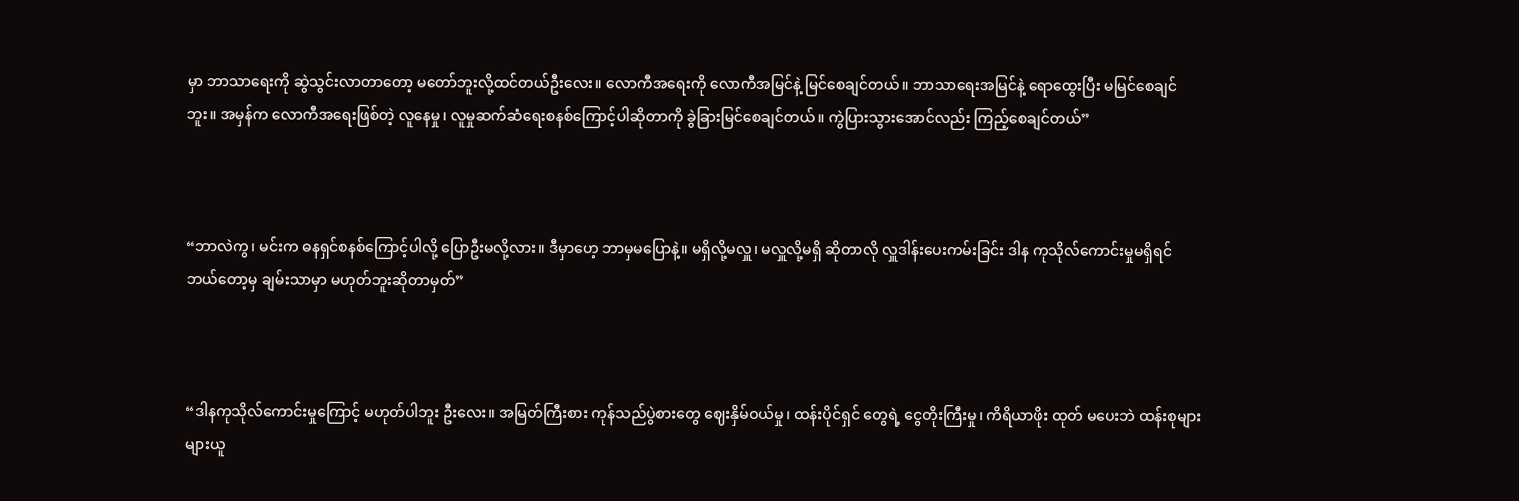မှာ ဘာသာရေးကို ဆွဲသွင်းလာတာတော့ မတော်ဘူးလို့ထင်တယ်ဦးလေး။ လောကီအရေးကို လောကီအမြင်နဲ့ မြင်စေချင်တယ်။ ဘာသာရေးအမြင်နဲ့ ရောထွေးပြီး မမြင်စေချင်ဘူး။ အမှန်က လောကီအရေးဖြစ်တဲ့ လူနေမှု၊ လူမှုဆက်ဆံရေးစနစ်ကြောင့်ပါဆိုတာကို ခွဲခြားမြင်စေချင်တယ်။ ကွဲပြားသွားအောင်လည်း ကြည့်စေချင်တယ်”



“ဘာလဲကွ၊ မင်းက ဓနရှင်စနစ်ကြောင့်ပါလို့ ပြောဦးမလို့လား။ ဒီမှာဟေ့ ဘာမှမပြောနဲ့။ မရှိလို့မလှူ၊ မလှူလို့မရှိ ဆိုတာလို လှူဒါန်းပေးကမ်းခြင်း ဒါန ကုသိုလ်ကောင်းမှုမရှိရင် ဘယ်တော့မှ ချမ်းသာမှာ မဟုတ်ဘူးဆိုတာမှတ်”



“ဒါနကုသိုလ်ကောင်းမှုကြောင့် မဟုတ်ပါဘူး ဦးလေး။ အမြတ်ကြီးစား ကုန်သည်ပွဲစားတွေ ဈေးနှိမ်ဝယ်မှု၊ ထန်းပိုင်ရှင် တွေရဲ့ ငွေတိုးကြီးမှု၊ ကိရိယာဖိုး ထုတ် မပေးဘဲ ထန်းစုများများယူ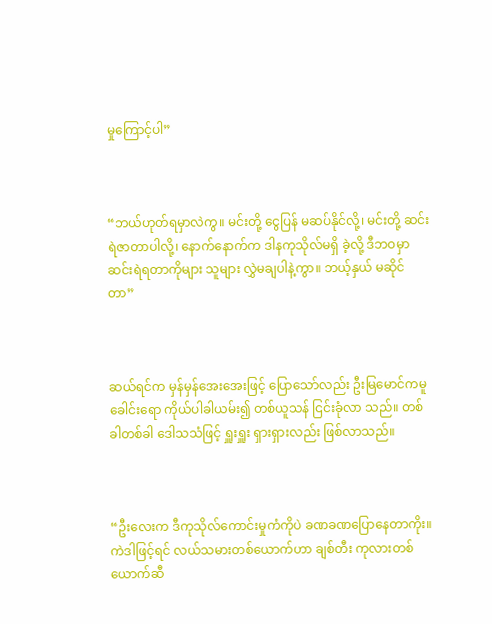မှုကြောင့်ပါ”



“ဘယ်ဟုတ်ရမှာလဲကွ။ မင်းတို့ ငွေပြန် မဆပ်နိုင်လို့၊ မင်းတို့ ဆင်းရဲဇာတာပါလို့၊ နောက်နောက်က ဒါနကုသိုလ်မရှိ ခဲ့လို့ ဒီဘဝမှာ ဆင်းရဲရတာကိုများ သူများ လွှဲမချပါနဲ့ကွာ။ ဘယ့်နှယ် မဆိုင်တာ”



ဆယ်ရင်က မှန်မှန်အေးအေးဖြင့် ပြောသော်လည်း ဦးမြမောင်ကမူ ခေါင်းရော ကိုယ်ပါခါယမ်း၍ တစ်ယူသန် ငြင်းခုံလာ သည်။ တစ်ခါတစ်ခါ ဒေါသသံဖြင့် ရှူးရှူး ရှားရှားလည်း ဖြစ်လာသည်။



“ဦးလေးက ဒီကုသိုလ်ကောင်းမှုကံကိုပဲ ခဏခဏပြောနေတာကိုး။ ကဲဒါဖြင့်ရင် လယ်သမားတစ်ယောက်ဟာ ချစ်တီး ကုလားတစ်ယောက်ဆီ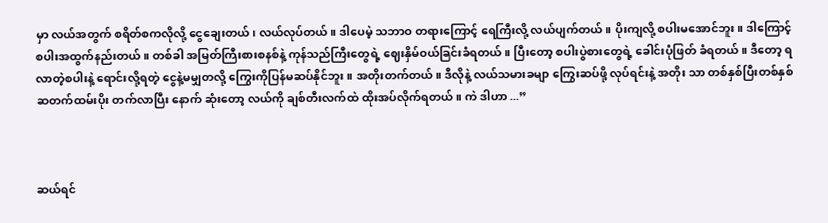မှာ လယ်အတွက် စရိတ်စကလိုလို့ ငွေချေးတယ်၊ လယ်လုပ်တယ်။ ဒါပေမဲ့ သဘာဝ တရားကြောင့် ရေကြီးလို့ လယ်ပျက်တယ်။ ပိုးကျလို့ စပါးမအောင်ဘူး။ ဒါကြောင့် စပါးအထွက်နည်းတယ်။ တစ်ခါ အမြတ်ကြီးစားစနစ်နဲ့ ကုန်သည်ကြီးတွေရဲ့ ဈေးနှိမ်ဝယ်ခြင်းခံရတယ်။ ပြီးတော့ စပါးပွဲစားတွေရဲ့ ခေါင်းပုံဖြတ် ခံရတယ်။ ဒီတော့ ရလာတဲ့စပါးနဲ့ ရောင်းလို့ရတဲ့ ငွေနဲ့မမျှတလို့ ကြွေးကိုပြန်မဆပ်နိုင်ဘူး။ အတိုးတက်တယ်။ ဒီလိုနဲ့ လယ်သမားခမျာ ကြွေးဆပ်ဖို့ လုပ်ရင်းနဲ့ အတိုး သာ တစ်နှစ်ပြီးတစ်နှစ် ဆတက်ထမ်းပိုး တက်လာပြီး နောက် ဆုံးတော့ လယ်ကို ချစ်တီးလက်ထဲ ထိုးအပ်လိုက်ရတယ်။ ကဲ ဒါဟာ ...”



ဆယ်ရင်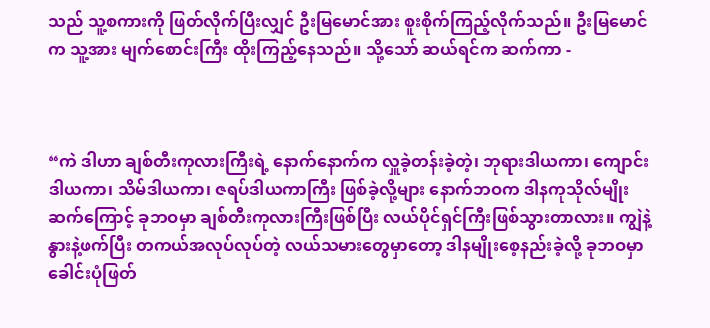သည် သူ့စကားကို ဖြတ်လိုက်ပြီးလျှင် ဦးမြမောင်အား စူးစိုက်ကြည့်လိုက်သည်။ ဦးမြမောင်က သူ့အား မျက်စောင်းကြီး ထိုးကြည့်နေသည်။ သို့သော် ဆယ်ရင်က ဆက်ကာ -



“ကဲ ဒါဟာ ချစ်တီးကုလားကြီးရဲ့ နောက်နောက်က လှူခဲ့တန်းခဲ့တဲ့၊ ဘုရားဒါယကာ၊ ကျောင်းဒါယကာ၊ သိမ်ဒါယကာ၊ ဇရပ်ဒါယကာကြီး ဖြစ်ခဲ့လို့များ နောက်ဘဝက ဒါနကုသိုလ်မျိုးဆက်ကြောင့် ခုဘဝမှာ ချစ်တီးကုလားကြီးဖြစ်ပြီး လယ်ပိုင်ရှင်ကြီးဖြစ်သွားတာလား။ ကျွဲနဲ့ နွားနဲ့ဖက်ပြီး တကယ်အလုပ်လုပ်တဲ့ လယ်သမားတွေမှာတော့ ဒါနမျိုးစေ့နည်းခဲ့လို့ ခုဘဝမှာ ခေါင်းပုံဖြတ်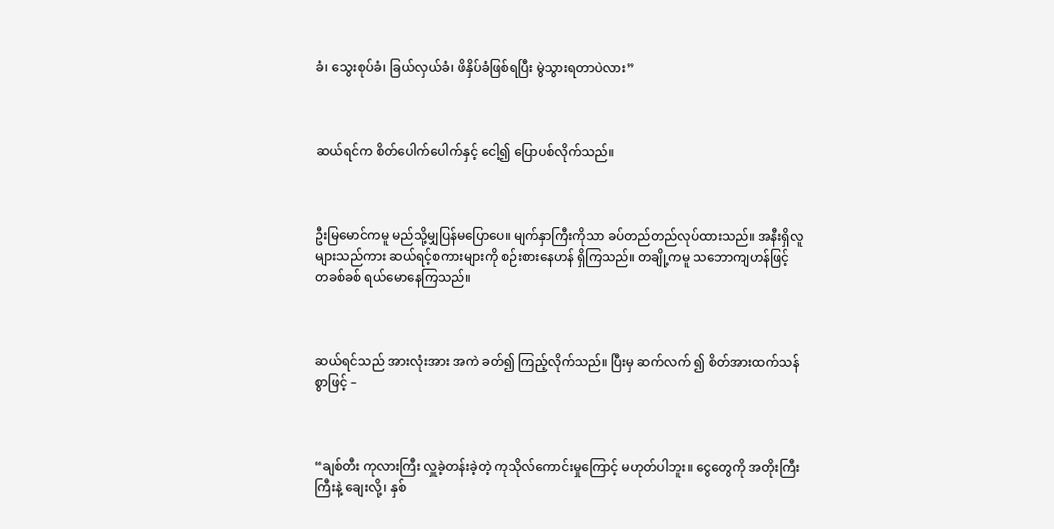ခံ၊ သွေးစုပ်ခံ၊ ခြယ်လှယ်ခံ၊ ဖိနှိပ်ခံဖြစ်ရပြီး မွဲသွားရတာပဲလား”



ဆယ်ရင်က စိတ်ပေါက်ပေါက်နှင့် ငေါ့၍ ပြောပစ်လိုက်သည်။



ဦးမြမောင်ကမူ မည်သို့မျှပြန်မပြောပေ။ မျက်နှာကြီးကိုသာ ခပ်တည်တည်လုပ်ထားသည်။ အနီးရှိလူများသည်ကား ဆယ်ရင့်စကားများကို စဉ်းစားနေဟန် ရှိကြသည်။ တချို့ကမူ သဘောကျဟန်ဖြင့် တခစ်ခစ် ရယ်မောနေကြသည်။



ဆယ်ရင်သည် အားလုံးအား အကဲ ခတ်၍ ကြည့်လိုက်သည်။ ပြီးမှ ဆက်လက် ၍ စိတ်အားထက်သန်စွာဖြင့် –



“ချစ်တီး ကုလားကြီး လှူခဲ့တန်းခဲ့တဲ့ ကုသိုလ်ကောင်းမှုကြောင့် မဟုတ်ပါဘူး။ ငွေတွေကို အတိုးကြီးကြီးနဲ့ ချေးလို့၊ နှစ်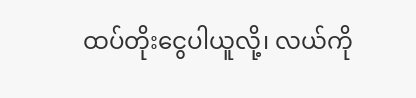ထပ်တိုးငွေပါယူလို့၊ လယ်ကို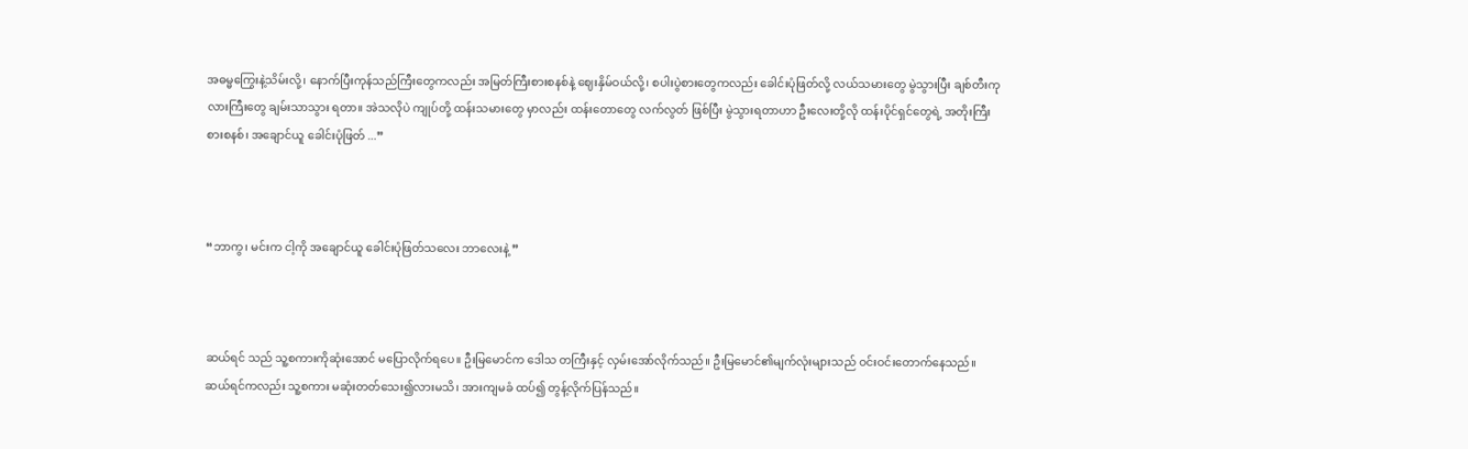အဓမ္မကြွေးနဲ့သိမ်းလို့၊ နောက်ပြီးကုန်သည်ကြီးတွေကလည်း အမြတ်ကြီးစားစနစ်နဲ့ ဈေးနှိမ်ဝယ်လို့၊ စပါးပွဲစားတွေကလည်း ခေါင်းပုံဖြတ်လို့ လယ်သမားတွေ မွဲသွားပြီး ချစ်တီးကုလားကြီးတွေ ချမ်းသာသွား ရတာ။ အဲသလိုပဲ ကျုပ်တို့ ထန်းသမားတွေ မှာလည်း ထန်းတောတွေ လက်လွတ် ဖြစ်ပြီး မွဲသွားရတာဟာ ဦးလေးတို့လို ထန်းပိုင်ရှင်တွေရဲ့ အတိုးကြီးစားစနစ်၊ အချောင်ယူ ခေါင်းပုံဖြတ် ...”



“ဘာကွ၊ မင်းက ငါ့ကို အချောင်ယူ ခေါင်းပုံဖြတ်သလေး ဘာလေးနဲ့ ”



ဆယ်ရင် သည် သူ့စကားကိုဆုံးအောင် မပြောလိုက်ရပေ။ ဦးမြမောင်က ဒေါသ တကြီးနှင့် လှမ်းအော်လိုက်သည်။ ဦးမြမောင်၏မျက်လုံးများသည် ဝင်းဝင်းတောက်နေသည်။ ဆယ်ရင်ကလည်း သူ့စကား မဆုံးတတ်သေး၍လားမသိ၊ အားကျမခံ ထပ်၍ တွန့်လိုက်ပြန်သည်။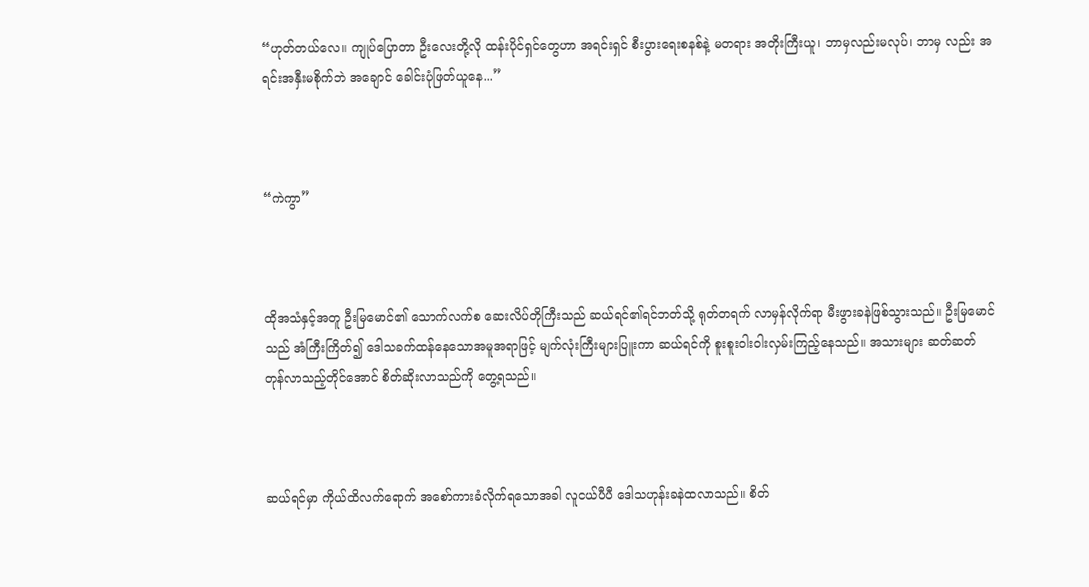“ဟုတ်တယ်လေ။ ကျုပ်ပြောတာ ဦးလေးတို့လို ထန်းပိုင်ရှင်တွေဟာ အရင်းရှင် စီးပွားရေးစနစ်နဲ့ မတရား အတိုးကြီးယူ၊ ဘာမှလည်းမလုပ်၊ ဘာမှ လည်း အရင်းအနှီးမစိုက်ဘဲ အချောင် ခေါင်းပုံဖြတ်ယူနေ...”



“ကဲကွာ”



ထိုအသံနှင့်အတူ ဦးမြမောင်၏ သောက်လက်စ ဆေးလိပ်တိုကြီးသည် ဆယ်ရင်၏ရင်ဘတ်သို့ ရုတ်တရက် လာမှန်လိုက်ရာ မီးဖွားခနဲဖြစ်သွားသည်။ ဦးမြမောင်သည် အံကြီးကြိတ်၍ ဒေါသခက်ထန်နေသောအမူအရာဖြင့် မျက်လုံးကြီးများပြူးကာ ဆယ်ရင်ကို စူးစူးဝါးဝါးလှမ်းကြည့်နေသည်။ အသားများ ဆတ်ဆတ် တုန်လာသည့်တိုင်အောင် စိတ်ဆိုးလာသည်ကို တွေ့ရသည်။



ဆယ်ရင်မှာ ကိုယ်ထိလက်ရောက် အစော်ကားခံလိုက်ရသောအခါ လူငယ်ပီပီ ဒေါသဟုန်းခနဲထလာသည်။ စိတ်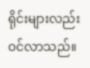ရိုင်းများလည်း ဝင်လာသည်။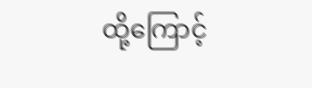ထို့ကြောင့်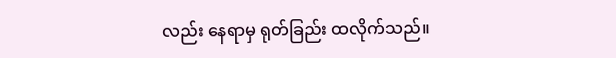လည်း နေရာမှ ရုတ်ခြည်း ထလိုက်သည်။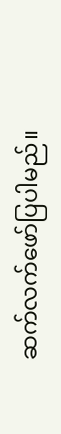ဆက်လက်ဖော်ပြပါမည်။